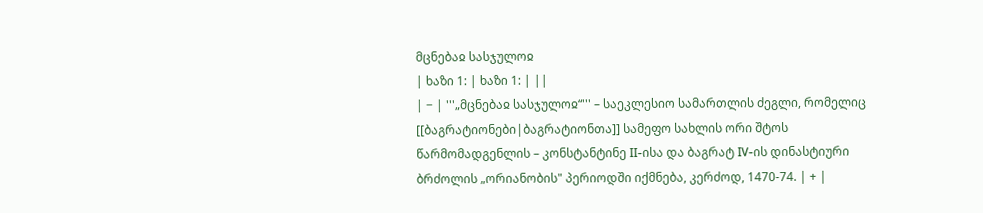მცნებაჲ სასჯულოჲ
| ხაზი 1: | ხაზი 1: | ||
| − | '''„მცნებაჲ სასჯულოჲ“''' – საეკლესიო სამართლის ძეგლი, რომელიც [[ბაგრატიონები|ბაგრატიონთა]] სამეფო სახლის ორი შტოს წარმომადგენლის – კონსტანტინე II-ისა და ბაგრატ IV-ის დინასტიური ბრძოლის „ორიანობის" პერიოდში იქმნება, კერძოდ, 1470-74. | + |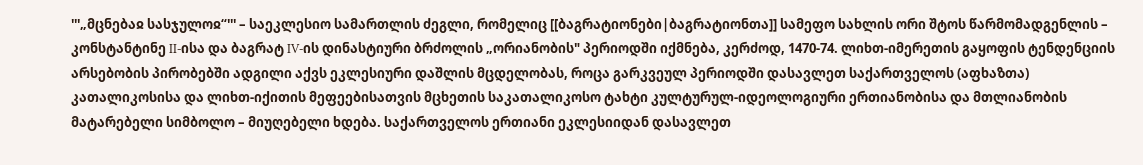'''„მცნებაჲ სასჯულოჲ“''' – საეკლესიო სამართლის ძეგლი, რომელიც [[ბაგრატიონები|ბაგრატიონთა]] სამეფო სახლის ორი შტოს წარმომადგენლის – კონსტანტინე II-ისა და ბაგრატ IV-ის დინასტიური ბრძოლის „ორიანობის" პერიოდში იქმნება, კერძოდ, 1470-74. ლიხთ-იმერეთის გაყოფის ტენდენციის არსებობის პირობებში ადგილი აქვს ეკლესიური დაშლის მცდელობას, როცა გარკვეულ პერიოდში დასავლეთ საქართველოს (აფხაზთა) კათალიკოსისა და ლიხთ-იქითის მეფეებისათვის მცხეთის საკათალიკოსო ტახტი კულტურულ-იდეოლოგიური ერთიანობისა და მთლიანობის მატარებელი სიმბოლო – მიუღებელი ხდება. საქართველოს ერთიანი ეკლესიიდან დასავლეთ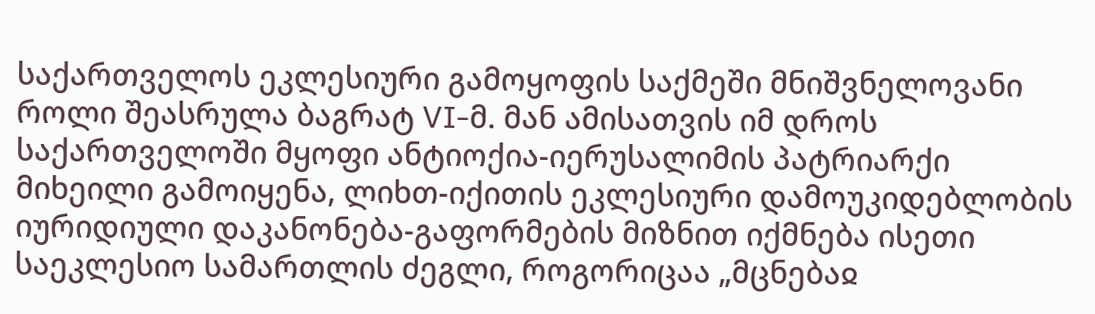საქართველოს ეკლესიური გამოყოფის საქმეში მნიშვნელოვანი როლი შეასრულა ბაგრატ VI-მ. მან ამისათვის იმ დროს საქართველოში მყოფი ანტიოქია-იერუსალიმის პატრიარქი მიხეილი გამოიყენა, ლიხთ-იქითის ეკლესიური დამოუკიდებლობის იურიდიული დაკანონება-გაფორმების მიზნით იქმნება ისეთი საეკლესიო სამართლის ძეგლი, როგორიცაა „მცნებაჲ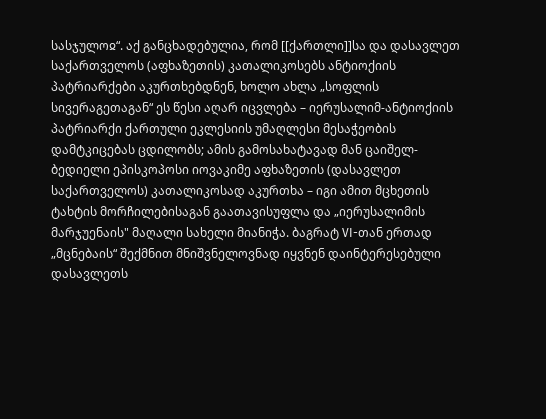სასჯულოჲ“. აქ განცხადებულია, რომ [[ქართლი]]სა და დასავლეთ საქართველოს (აფხაზეთის) კათალიკოსებს ანტიოქიის პატრიარქები აკურთხებდნენ, ხოლო ახლა „სოფლის სივერაგეთაგან“ ეს წესი აღარ იცვლება – იერუსალიმ-ანტიოქიის პატრიარქი ქართული ეკლესიის უმაღლესი მესაჭეობის დამტკიცებას ცდილობს; ამის გამოსახატავად მან ცაიშელ-ბედიელი ეპისკოპოსი იოვაკიმე აფხაზეთის (დასავლეთ საქართველოს) კათალიკოსად აკურთხა – იგი ამით მცხეთის ტახტის მორჩილებისაგან გაათავისუფლა და „იერუსალიმის მარჯუენაის" მაღალი სახელი მიანიჭა. ბაგრატ VI-თან ერთად „მცნებაის“ შექმნით მნიშვნელოვნად იყვნენ დაინტერესებული დასავლეთს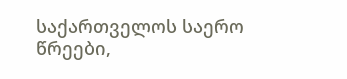საქართველოს საერო წრეები,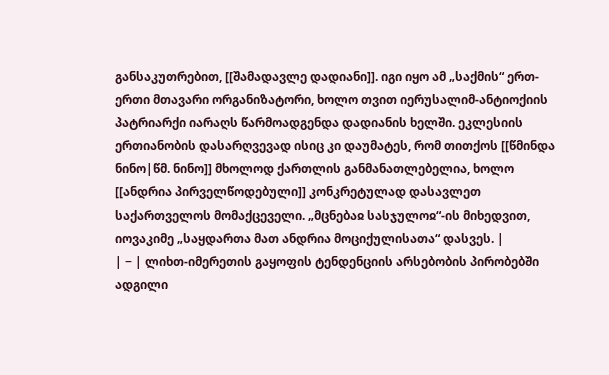განსაკუთრებით, [[შამადავლე დადიანი]]. იგი იყო ამ „საქმის“ ერთ-ერთი მთავარი ორგანიზატორი, ხოლო თვით იერუსალიმ-ანტიოქიის პატრიარქი იარაღს წარმოადგენდა დადიანის ხელში. ეკლესიის ერთიანობის დასარღვევად ისიც კი დაუმატეს, რომ თითქოს [[წმინდა ნინო|წმ. ნინო]] მხოლოდ ქართლის განმანათლებელია, ხოლო [[ანდრია პირველწოდებული]] კონკრეტულად დასავლეთ საქართველოს მომაქცეველი. „მცნებაჲ სასჯულოჲ“-ის მიხედვით, იოვაკიმე „საყდართა მათ ანდრია მოციქულისათა“ დასვეს. |
| − | ლიხთ-იმერეთის გაყოფის ტენდენციის არსებობის პირობებში ადგილი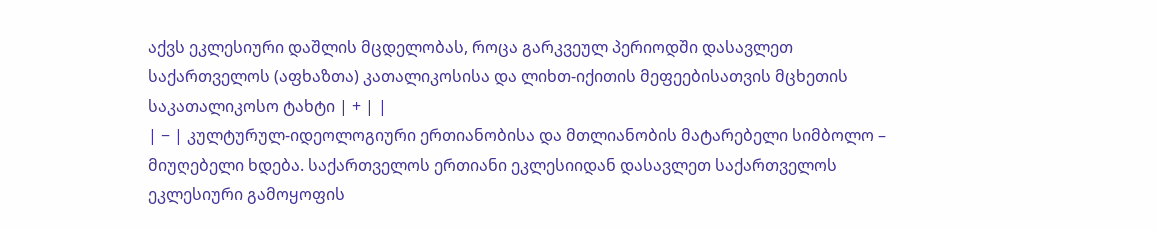აქვს ეკლესიური დაშლის მცდელობას, როცა გარკვეულ პერიოდში დასავლეთ საქართველოს (აფხაზთა) კათალიკოსისა და ლიხთ-იქითის მეფეებისათვის მცხეთის საკათალიკოსო ტახტი | + | |
| − | კულტურულ-იდეოლოგიური ერთიანობისა და მთლიანობის მატარებელი სიმბოლო – მიუღებელი ხდება. საქართველოს ერთიანი ეკლესიიდან დასავლეთ საქართველოს ეკლესიური გამოყოფის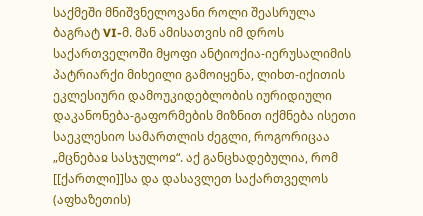საქმეში მნიშვნელოვანი როლი შეასრულა ბაგრატ VI-მ. მან ამისათვის იმ დროს საქართველოში მყოფი ანტიოქია-იერუსალიმის პატრიარქი მიხეილი გამოიყენა, ლიხთ-იქითის ეკლესიური დამოუკიდებლობის იურიდიული დაკანონება-გაფორმების მიზნით იქმნება ისეთი საეკლესიო სამართლის ძეგლი, როგორიცაა „მცნებაჲ სასჯულოჲ“. აქ განცხადებულია, რომ [[ქართლი]]სა და დასავლეთ საქართველოს (აფხაზეთის)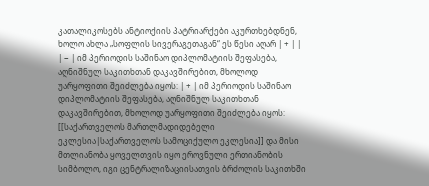კათალიკოსებს ანტიოქიის პატრიარქები აკურთხებდნენ, ხოლო ახლა „სოფლის სივერაგეთაგან“ ეს წესი აღარ | + | |
| − | იმ პერიოდის საშინაო დიპლომატიის შეფასება, აღნიშნულ საკითხთან დაკავშირებით, მხოლოდ უარყოფითი შეიძლება იყოს: | + | იმ პერიოდის საშინაო დიპლომატიის შეფასება, აღნიშნულ საკითხთან დაკავშირებით, მხოლოდ უარყოფითი შეიძლება იყოს: [[საქართველოს მართლმადიდებელი ეკლესია|საქართველოს სამოციქულო ეკლესია]] და მისი მთლიანობა ყოველთვის იყო ეროვნული ერთიანობის სიმბოლო, იგი ცენტრალიზაციისათვის ბრძოლის საკითხში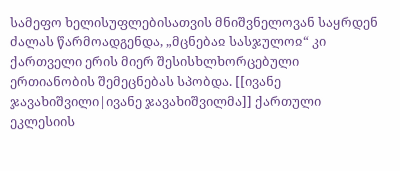სამეფო ხელისუფლებისათვის მნიშვნელოვან საყრდენ ძალას წარმოადგენდა, „მცნებაჲ სასჯულოჲ“ კი ქართველი ერის მიერ შესისხლხორცებული ერთიანობის შემეცნებას სპობდა. [[ივანე ჯავახიშვილი|ივანე ჯავახიშვილმა]] ქართული ეკლესიის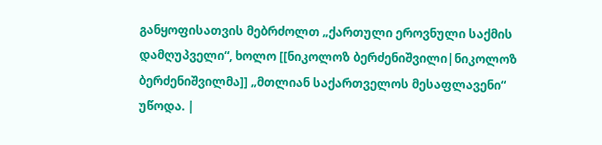განყოფისათვის მებრძოლთ „ქართული ეროვნული საქმის დამღუპველი“, ხოლო [[ნიკოლოზ ბერძენიშვილი|ნიკოლოზ ბერძენიშვილმა]] „მთლიან საქართველოს მესაფლავენი“ უწოდა. |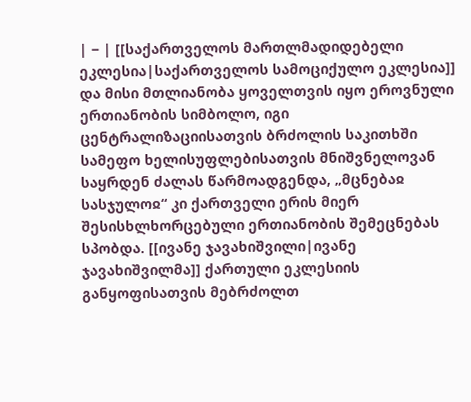| − | [[საქართველოს მართლმადიდებელი ეკლესია|საქართველოს სამოციქულო ეკლესია]] და მისი მთლიანობა ყოველთვის იყო ეროვნული ერთიანობის სიმბოლო, იგი ცენტრალიზაციისათვის ბრძოლის საკითხში სამეფო ხელისუფლებისათვის მნიშვნელოვან საყრდენ ძალას წარმოადგენდა, „მცნებაჲ სასჯულოჲ“ კი ქართველი ერის მიერ შესისხლხორცებული ერთიანობის შემეცნებას სპობდა. [[ივანე ჯავახიშვილი|ივანე ჯავახიშვილმა]] ქართული ეკლესიის განყოფისათვის მებრძოლთ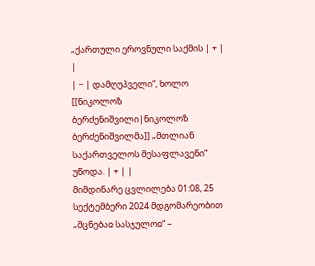„ქართული ეროვნული საქმის | + | |
| − | დამღუპველი“, ხოლო [[ნიკოლოზ ბერძენიშვილი|ნიკოლოზ ბერძენიშვილმა]] „მთლიან საქართველოს მესაფლავენი“ უწოდა. | + | |
მიმდინარე ცვლილება 01:08, 25 სექტემბერი 2024 მდგომარეობით
„მცნებაჲ სასჯულოჲ“ –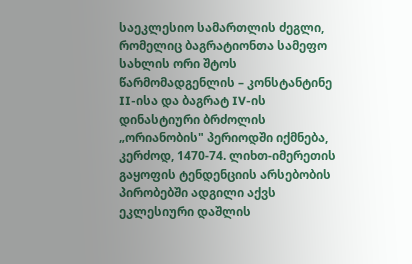საეკლესიო სამართლის ძეგლი, რომელიც ბაგრატიონთა სამეფო სახლის ორი შტოს წარმომადგენლის – კონსტანტინე II-ისა და ბაგრატ IV-ის დინასტიური ბრძოლის „ორიანობის" პერიოდში იქმნება, კერძოდ, 1470-74. ლიხთ-იმერეთის გაყოფის ტენდენციის არსებობის პირობებში ადგილი აქვს ეკლესიური დაშლის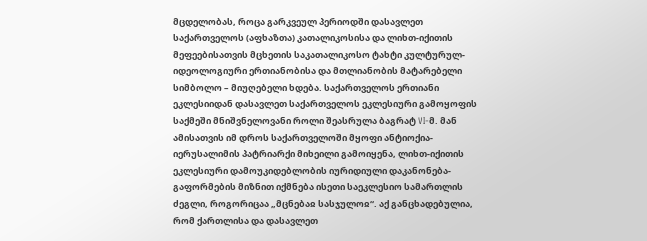მცდელობას, როცა გარკვეულ პერიოდში დასავლეთ საქართველოს (აფხაზთა) კათალიკოსისა და ლიხთ-იქითის მეფეებისათვის მცხეთის საკათალიკოსო ტახტი კულტურულ-იდეოლოგიური ერთიანობისა და მთლიანობის მატარებელი სიმბოლო – მიუღებელი ხდება. საქართველოს ერთიანი ეკლესიიდან დასავლეთ საქართველოს ეკლესიური გამოყოფის საქმეში მნიშვნელოვანი როლი შეასრულა ბაგრატ VI-მ. მან ამისათვის იმ დროს საქართველოში მყოფი ანტიოქია-იერუსალიმის პატრიარქი მიხეილი გამოიყენა, ლიხთ-იქითის ეკლესიური დამოუკიდებლობის იურიდიული დაკანონება-გაფორმების მიზნით იქმნება ისეთი საეკლესიო სამართლის ძეგლი, როგორიცაა „მცნებაჲ სასჯულოჲ“. აქ განცხადებულია, რომ ქართლისა და დასავლეთ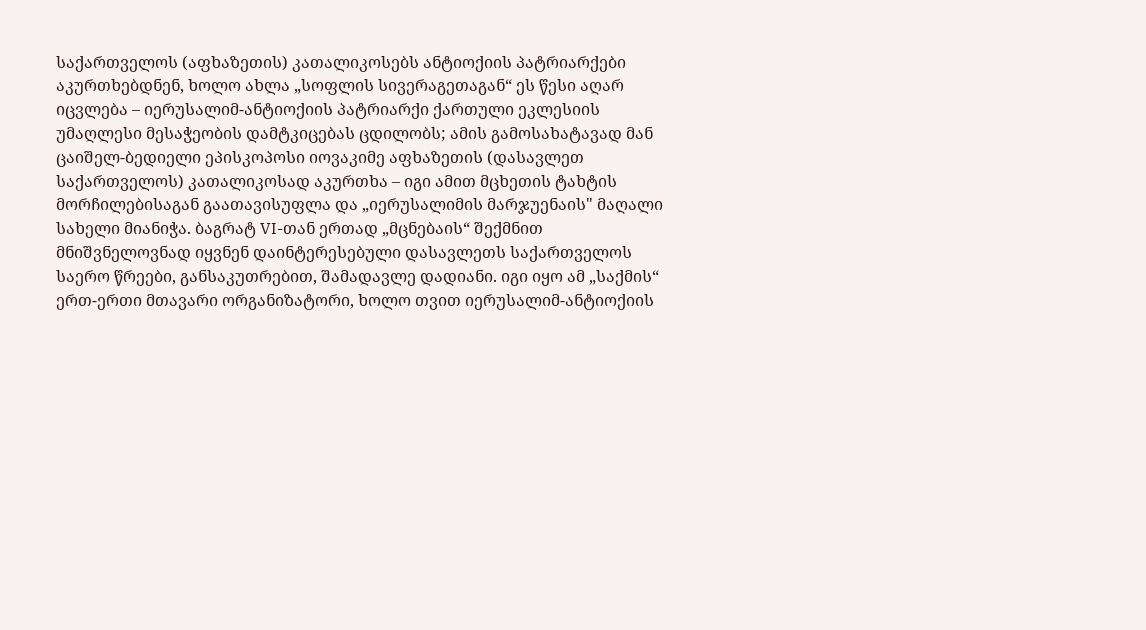საქართველოს (აფხაზეთის) კათალიკოსებს ანტიოქიის პატრიარქები აკურთხებდნენ, ხოლო ახლა „სოფლის სივერაგეთაგან“ ეს წესი აღარ იცვლება – იერუსალიმ-ანტიოქიის პატრიარქი ქართული ეკლესიის უმაღლესი მესაჭეობის დამტკიცებას ცდილობს; ამის გამოსახატავად მან ცაიშელ-ბედიელი ეპისკოპოსი იოვაკიმე აფხაზეთის (დასავლეთ საქართველოს) კათალიკოსად აკურთხა – იგი ამით მცხეთის ტახტის მორჩილებისაგან გაათავისუფლა და „იერუსალიმის მარჯუენაის" მაღალი სახელი მიანიჭა. ბაგრატ VI-თან ერთად „მცნებაის“ შექმნით მნიშვნელოვნად იყვნენ დაინტერესებული დასავლეთს საქართველოს საერო წრეები, განსაკუთრებით, შამადავლე დადიანი. იგი იყო ამ „საქმის“ ერთ-ერთი მთავარი ორგანიზატორი, ხოლო თვით იერუსალიმ-ანტიოქიის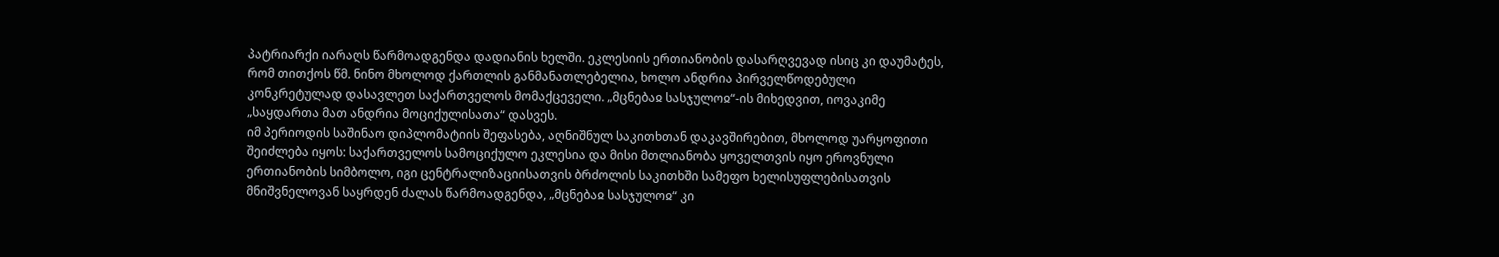პატრიარქი იარაღს წარმოადგენდა დადიანის ხელში. ეკლესიის ერთიანობის დასარღვევად ისიც კი დაუმატეს, რომ თითქოს წმ. ნინო მხოლოდ ქართლის განმანათლებელია, ხოლო ანდრია პირველწოდებული კონკრეტულად დასავლეთ საქართველოს მომაქცეველი. „მცნებაჲ სასჯულოჲ“-ის მიხედვით, იოვაკიმე „საყდართა მათ ანდრია მოციქულისათა“ დასვეს.
იმ პერიოდის საშინაო დიპლომატიის შეფასება, აღნიშნულ საკითხთან დაკავშირებით, მხოლოდ უარყოფითი შეიძლება იყოს: საქართველოს სამოციქულო ეკლესია და მისი მთლიანობა ყოველთვის იყო ეროვნული ერთიანობის სიმბოლო, იგი ცენტრალიზაციისათვის ბრძოლის საკითხში სამეფო ხელისუფლებისათვის მნიშვნელოვან საყრდენ ძალას წარმოადგენდა, „მცნებაჲ სასჯულოჲ“ კი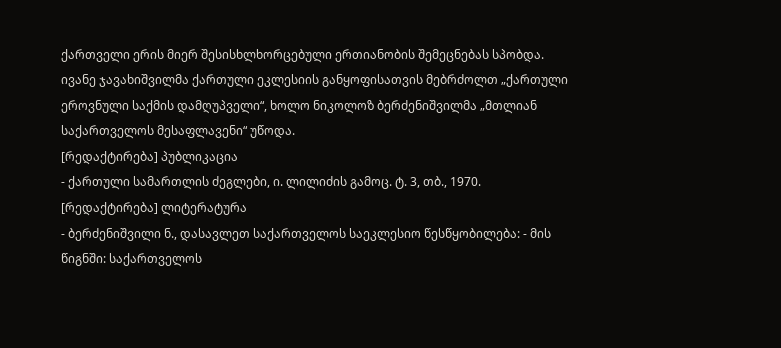ქართველი ერის მიერ შესისხლხორცებული ერთიანობის შემეცნებას სპობდა. ივანე ჯავახიშვილმა ქართული ეკლესიის განყოფისათვის მებრძოლთ „ქართული ეროვნული საქმის დამღუპველი“, ხოლო ნიკოლოზ ბერძენიშვილმა „მთლიან საქართველოს მესაფლავენი“ უწოდა.
[რედაქტირება] პუბლიკაცია
- ქართული სამართლის ძეგლები, ი. ლილიძის გამოც. ტ. 3, თბ., 1970.
[რედაქტირება] ლიტერატურა
- ბერძენიშვილი ნ., დასავლეთ საქართველოს საეკლესიო წესწყობილება: - მის წიგნში: საქართველოს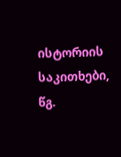ისტორიის საკითხები, წგ.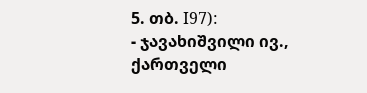5. თბ. I97):
- ჯავახიშვილი ივ., ქართველი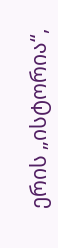ერის „ისტორია“,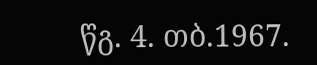წგ. 4. თბ.1967.